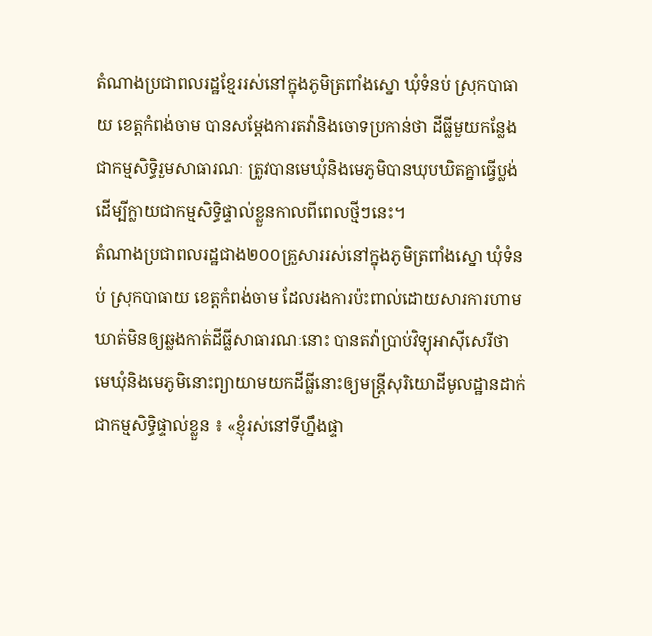តំណាងប្រជាពលរដ្ឋខែ្មររស់នៅក្នុងភូមិត្រពាំងស្នោ ឃុំទំនប់ ស្រុកបាធាយ ខេត្តកំពង់ចាម បានសម្ដែងការតវ៉ានិងចោទប្រកាន់ថា ដីធ្លីមួយកន្លែងជាកម្មសិទ្ធិរួមសាធារណៈ ត្រូវបានមេឃុំនិងមេភូមិបានឃុបឃិតគ្នាធ្វើប្លង់ដើម្បីក្លាយជាកម្មសិទ្ធិផ្ទាល់ខ្លួនកាលពីពេលថ្មីៗនេះ។
តំណាងប្រជាពលរដ្ឋជាង២០០គ្រួសាររស់នៅក្នុងភូមិត្រពាំងស្នោ ឃុំទំនប់ ស្រុកបាធាយ ខេត្តកំពង់ចាម ដែលរងការប៉ះពាល់ដោយសារការហាមឃាត់មិនឲ្យឆ្លងកាត់ដីធ្លីសាធារណៈនោះ បានតវ៉ាប្រាប់វិទ្យុអាស៊ីសេរីថា មេឃុំនិងមេភូមិនោះព្យាយាមយកដីធ្លីនោះឲ្យមន្រ្តីសុរិយោដីមូលដ្ឋានដាក់ជាកម្មសិទ្ធិផ្ទាល់ខ្លួន ៖ «ខ្ញុំរស់នៅទីហ្នឹងផ្ទា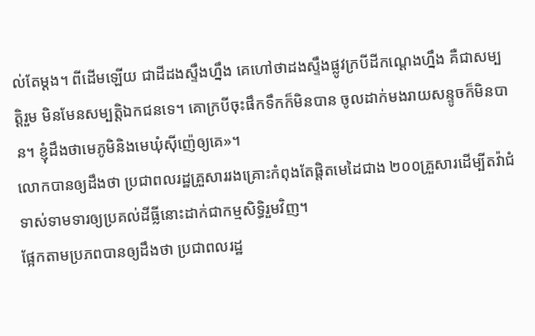ល់តែម្ដង។ ពីដើមឡើយ ជាដីដងស្ទឹងហ្នឹង គេហៅថាដងស្ទឹងផ្លូវក្របីដីកណ្ដេងហ្នឹង គឺជាសម្បត្តិរួម មិនមែនសម្បត្តិឯកជនទេ។ គោក្របីចុះផឹកទឹកក៏មិនបាន ចូលដាក់មងរាយសន្ទូចក៏មិនបាន។ ខ្ញុំដឹងថាមេភូមិនិងមេឃុំស៊ីញ៉េឲ្យគេ»។
លោកបានឲ្យដឹងថា ប្រជាពលរដ្ឋគ្រួសាររងគ្រោះកំពុងតែផ្តិតមេដៃជាង ២០០គ្រួសារដើម្បីតវ៉ាជំទាស់ទាមទារឲ្យប្រគល់ដីធ្លីនោះដាក់ជាកម្មសិទ្ធិរួមវិញ។
ផ្អែកតាមប្រភពបានឲ្យដឹងថា ប្រជាពលរដ្ឋ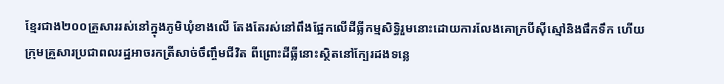ខែ្មរជាង២០០គ្រួសាររស់នៅក្នុងភូមិឃុំខាងលើ តែងតែរស់នៅពឹងផែ្អកលើដីធ្លីកម្មសិទ្ធិរួមនោះដោយការលែងគោក្របីស៊ីស្មៅនិងផឹកទឹក ហើយក្រុមគ្រួសារប្រជាពលរដ្ឋអាចរកត្រីសាច់ចឹញ្ចឹមជីវិត ពីព្រោះដីធ្លីនោះស្ថិតនៅក្បែរដងទន្លេ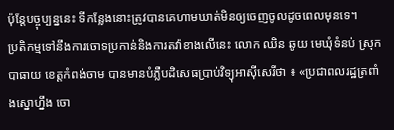ប៉ុនែ្តបច្ចុប្បន្ននេះ ទីកន្លែងនោះត្រូវបានគេហាមឃាត់មិនឲ្យចេញចូលដូចពេលមុនទេ។
ប្រតិកម្មទៅនឹងការចោទប្រកាន់និងការតវ៉ាខាងលើនេះ លោក ឈិន ឆូយ មេឃុំទំនប់ ស្រុកបាធាយ ខេត្តកំពង់ចាម បានមានបំភ្លឺបដិសេធប្រាប់វិទ្យុអាស៊ីសេរីថា ៖ «ប្រជាពលរដ្ឋត្រពាំងស្នោហ្នឹង ចោ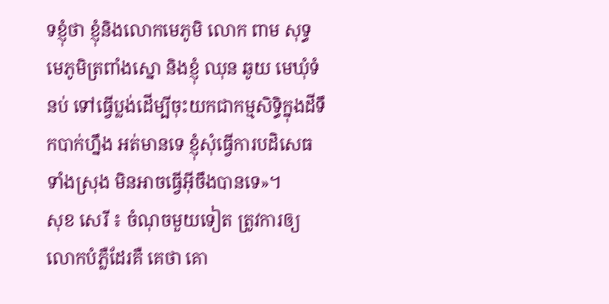ទខ្ញុំថា ខ្ញុំនិងលោកមេភូមិ លោក ពាម សុទ្ធ មេភូមិត្រពាំងស្នោ និងខ្ញុំ ឈុន ឆូយ មេឃុំទំនប់ ទៅធ្វើប្លង់ដើម្បីចុះយកជាកម្មសិទ្ធិក្នុងដីទឹកបាក់ហ្នឹង អត់មានទេ ខ្ញុំសុំធ្វើការបដិសេធទាំងស្រុង មិនអាចធ្វើអ៊ីចឹងបានទេ»។
សុខ សេរី ៖ ចំណុចមួយទៀត ត្រូវការឲ្យលោកបំភ្លឺដែរគឺ គេថា គោ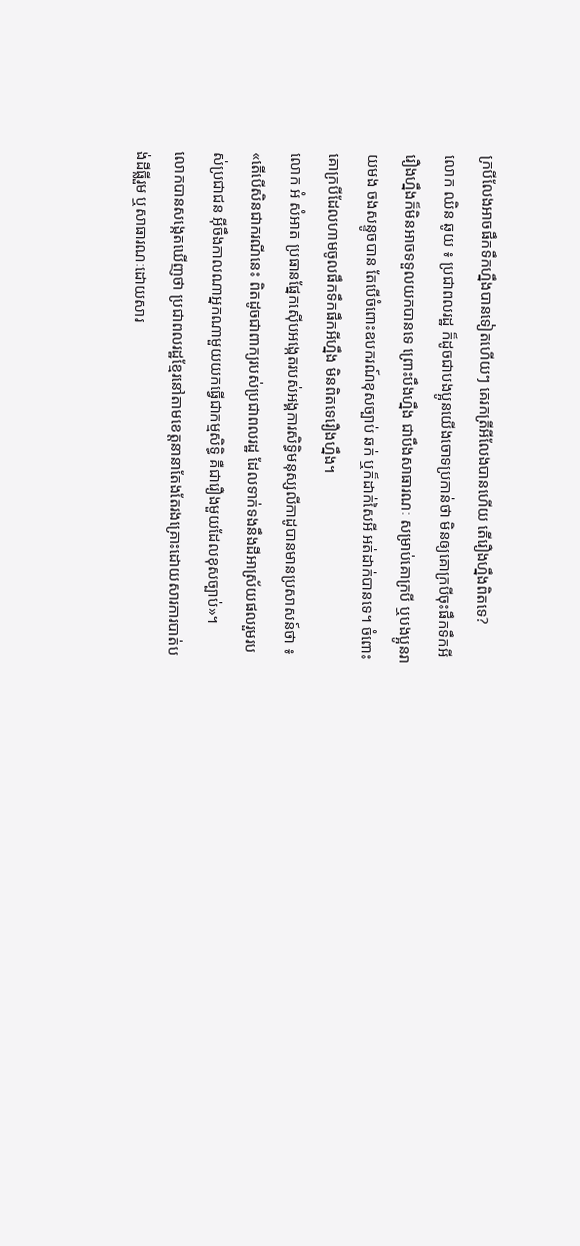ក្របីលែងអាចផឹកទឹកហ្នឹងបានទៀតហើយៗ គេរកត្រីអីលែងបានហើយ តើរឿងហ្នឹងពិតទេ?
លោក ឈិន ឆូយ ៖ ប្រជាពលរដ្ឋ ក៏ដូចជាបងប្អូនយើងចោទប្រកាន់ថា មិនឲ្យគោក្របីចុះផឹកទឹកអី រឿងហ្នឹងក៏មិនអាចទទួលយកបានទេ ព្រោះបឹងហ្នឹង ជាបឹងសាធារណៈ សម្រាប់គោក្របី ឬបងប្អូនរាយមង ចងសន្ទូចបាន តែបើចំពោះឧបករណ៍ខុសច្បាប់ ឆក់ ឬក៏ដាក់សៃអី អត់ដាក់បានទេ។ ចំពោះគោក្របីដែលហាមចូលផឹកទឹកផឹកអីហ្នឹង មិនពិតទេរឿងហ្នឹង។
លោក អំ សំអាត ប្រធានផែ្នកស៊ើបអង្កេតរបស់អង្គការសិទ្ធិមនុស្សលីកាដូបានមានប្រសាសន៍ថា ៖ «តើបើសិនជាករណីនេះ ពិតដូចជាពាក្យរបស់ប្រជាពលរដ្ឋ ដែលទាក់ទងនឹងដីអាស្រ័យផលរួមរបស់ប្រជាជន អ៊ីចឹងកាលណាអ្នកណាមួយយកធ្វើជាកម្មសិទ្ធិ គឺជារឿងមួយដែលខុសច្បាប់»។
លោកបានសង្កេតឃើញថា ប្រជាពលរដ្ឋខែ្មរនៅតាមខេត្តនានាតែងតែរងគ្រោះដោយសារការបាត់បង់ដីធ្លីរួម ឬសាធារណៈដោយសារ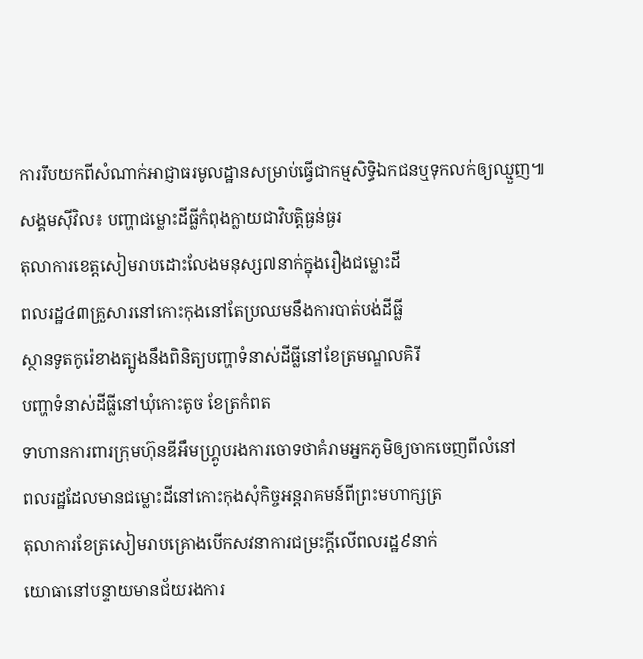ការរឹបយកពីសំណាក់អាជ្ញាធរមូលដ្ឋានសម្រាប់ធ្វើជាកម្មសិទ្ធិឯកជនឬទុកលក់ឲ្យឈ្មួញ៕
សង្គមស៊ីវិល៖ បញ្ហាជម្លោះដីធ្លីកំពុងក្លាយជាវិបត្តិធ្ងន់ធ្ងរ
តុលាការខេត្តសៀមរាបដោះលែងមនុស្ស៧នាក់ក្នុងរឿងជម្លោះដី
ពលរដ្ឋ៤៣គ្រួសារនៅកោះកុងនៅតែប្រឈមនឹងការបាត់បង់ដីធ្លី
ស្ថានទូតកូរ៉េខាងត្បូងនឹងពិនិត្យបញ្ហាទំនាស់ដីធ្លីនៅខែត្រមណ្ឌលគិរី
បញ្ហាទំនាស់ដីធ្លីនៅឃុំកោះតូច ខែត្រកំពត
ទាហានការពារក្រុមហ៊ុនឌីអឹមហ្គ្រូបរងការចោទថាគំរាមអ្នកភូមិឲ្យចាកចេញពីលំនៅ
ពលរដ្ឋដែលមានជម្លោះដីនៅកោះកុងសុំកិច្ចអន្តរាគមន៍ពីព្រះមហាក្សត្រ
តុលាការខែត្រសៀមរាបគ្រោងបើកសវនាការជម្រះក្ដីលើពលរដ្ឋ៩នាក់
យោធានៅបន្ទាយមានជ័យរងការ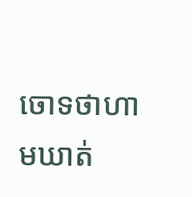ចោទថាហាមឃាត់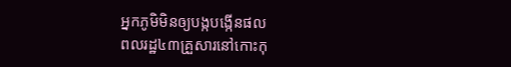អ្នកភូមិមិនឲ្យបង្កបង្កើនផល
ពលរដ្ឋ៤៣គ្រួសារនៅកោះកុ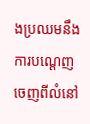ងប្រឈមនឹងការបណ្ដេញចេញពីលំនៅ